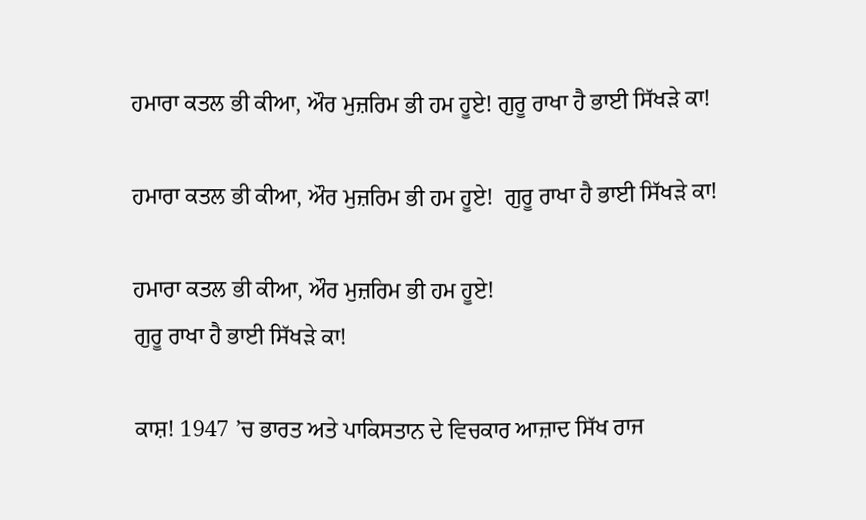ਹਮਾਰਾ ਕਤਲ ਭੀ ਕੀਆ, ਔਰ ਮੁਜ਼ਰਿਮ ਭੀ ਹਮ ਹੂਏ! ਗੁਰੂ ਰਾਖਾ ਹੈ ਭਾਈ ਸਿੱਖੜੇ ਕਾ!

ਹਮਾਰਾ ਕਤਲ ਭੀ ਕੀਆ, ਔਰ ਮੁਜ਼ਰਿਮ ਭੀ ਹਮ ਹੂਏ!  ਗੁਰੂ ਰਾਖਾ ਹੈ ਭਾਈ ਸਿੱਖੜੇ ਕਾ!

ਹਮਾਰਾ ਕਤਲ ਭੀ ਕੀਆ, ਔਰ ਮੁਜ਼ਰਿਮ ਭੀ ਹਮ ਹੂਏ!
ਗੁਰੂ ਰਾਖਾ ਹੈ ਭਾਈ ਸਿੱਖੜੇ ਕਾ!

ਕਾਸ਼! 1947 ’ਚ ਭਾਰਤ ਅਤੇ ਪਾਕਿਸਤਾਨ ਦੇ ਵਿਚਕਾਰ ਆਜ਼ਾਦ ਸਿੱਖ ਰਾਜ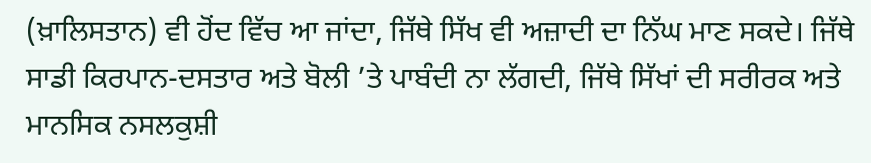(ਖ਼ਾਲਿਸਤਾਨ) ਵੀ ਹੋਂਦ ਵਿੱਚ ਆ ਜਾਂਦਾ, ਜਿੱਥੇ ਸਿੱਖ ਵੀ ਅਜ਼ਾਦੀ ਦਾ ਨਿੱਘ ਮਾਣ ਸਕਦੇ। ਜਿੱਥੇ ਸਾਡੀ ਕਿਰਪਾਨ-ਦਸਤਾਰ ਅਤੇ ਬੋਲੀ ’ਤੇ ਪਾਬੰਦੀ ਨਾ ਲੱਗਦੀ, ਜਿੱਥੇ ਸਿੱਖਾਂ ਦੀ ਸਰੀਰਕ ਅਤੇ ਮਾਨਸਿਕ ਨਸਲਕੁਸ਼ੀ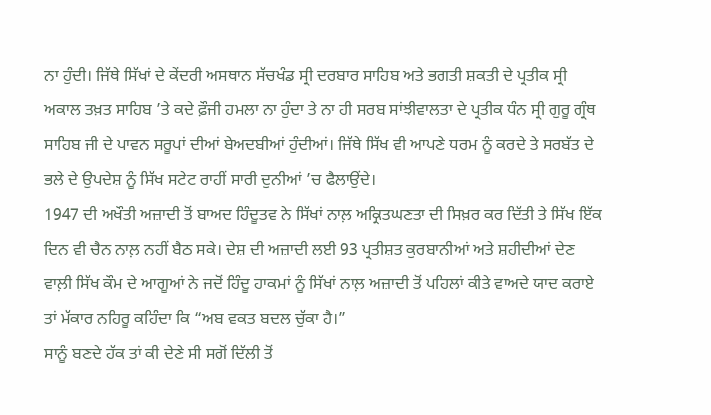ਨਾ ਹੁੰਦੀ। ਜਿੱਥੇ ਸਿੱਖਾਂ ਦੇ ਕੇਂਦਰੀ ਅਸਥਾਨ ਸੱਚਖੰਡ ਸ੍ਰੀ ਦਰਬਾਰ ਸਾਹਿਬ ਅਤੇ ਭਗਤੀ ਸ਼ਕਤੀ ਦੇ ਪ੍ਰਤੀਕ ਸ੍ਰੀ ਅਕਾਲ ਤਖ਼ਤ ਸਾਹਿਬ ’ਤੇ ਕਦੇ ਫ਼ੌਜੀ ਹਮਲਾ ਨਾ ਹੁੰਦਾ ਤੇ ਨਾ ਹੀ ਸਰਬ ਸਾਂਝੀਵਾਲਤਾ ਦੇ ਪ੍ਰਤੀਕ ਧੰਨ ਸ੍ਰੀ ਗੁਰੂ ਗ੍ਰੰਥ ਸਾਹਿਬ ਜੀ ਦੇ ਪਾਵਨ ਸਰੂਪਾਂ ਦੀਆਂ ਬੇਅਦਬੀਆਂ ਹੁੰਦੀਆਂ। ਜਿੱਥੇ ਸਿੱਖ ਵੀ ਆਪਣੇ ਧਰਮ ਨੂੰ ਕਰਦੇ ਤੇ ਸਰਬੱਤ ਦੇ ਭਲੇ ਦੇ ਉਪਦੇਸ਼ ਨੂੰ ਸਿੱਖ ਸਟੇਟ ਰਾਹੀਂ ਸਾਰੀ ਦੁਨੀਆਂ ’ਚ ਫੈਲਾਉਂਦੇ।
1947 ਦੀ ਅਖੌਤੀ ਅਜ਼ਾਦੀ ਤੋਂ ਬਾਅਦ ਹਿੰਦੂਤਵ ਨੇ ਸਿੱਖਾਂ ਨਾਲ਼ ਅਕ੍ਰਿਤਘਣਤਾ ਦੀ ਸਿਖ਼ਰ ਕਰ ਦਿੱਤੀ ਤੇ ਸਿੱਖ ਇੱਕ ਦਿਨ ਵੀ ਚੈਨ ਨਾਲ਼ ਨਹੀਂ ਬੈਠ ਸਕੇ। ਦੇਸ਼ ਦੀ ਅਜ਼ਾਦੀ ਲਈ 93 ਪ੍ਰਤੀਸ਼ਤ ਕੁਰਬਾਨੀਆਂ ਅਤੇ ਸ਼ਹੀਦੀਆਂ ਦੇਣ ਵਾਲ਼ੀ ਸਿੱਖ ਕੌਮ ਦੇ ਆਗੂਆਂ ਨੇ ਜਦੋਂ ਹਿੰਦੂ ਹਾਕਮਾਂ ਨੂੰ ਸਿੱਖਾਂ ਨਾਲ਼ ਅਜ਼ਾਦੀ ਤੋਂ ਪਹਿਲਾਂ ਕੀਤੇ ਵਾਅਦੇ ਯਾਦ ਕਰਾਏ ਤਾਂ ਮੱਕਾਰ ਨਹਿਰੂ ਕਹਿੰਦਾ ਕਿ “ਅਬ ਵਕਤ ਬਦਲ ਚੁੱਕਾ ਹੈ।”
ਸਾਨੂੰ ਬਣਦੇ ਹੱਕ ਤਾਂ ਕੀ ਦੇਣੇ ਸੀ ਸਗੋਂ ਦਿੱਲੀ ਤੋਂ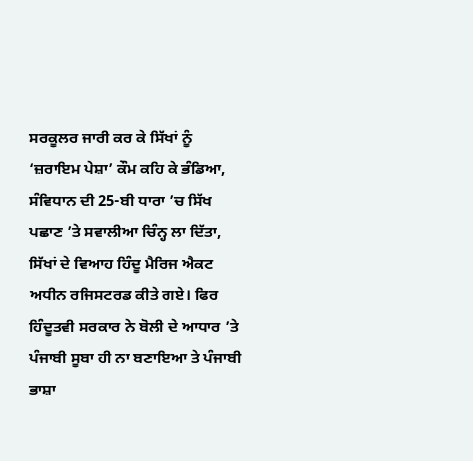ਸਰਕੂਲਰ ਜਾਰੀ ਕਰ ਕੇ ਸਿੱਖਾਂ ਨੂੰ ‘ਜ਼ਰਾਇਮ ਪੇਸ਼ਾ’ ਕੌਮ ਕਹਿ ਕੇ ਭੰਡਿਆ, ਸੰਵਿਧਾਨ ਦੀ 25-ਬੀ ਧਾਰਾ ’ਚ ਸਿੱਖ ਪਛਾਣ ’ਤੇ ਸਵਾਲੀਆ ਚਿੰਨ੍ਹ ਲਾ ਦਿੱਤਾ, ਸਿੱਖਾਂ ਦੇ ਵਿਆਹ ਹਿੰਦੂ ਮੈਰਿਜ ਐਕਟ ਅਧੀਨ ਰਜਿਸਟਰਡ ਕੀਤੇ ਗਏ। ਫਿਰ ਹਿੰਦੂਤਵੀ ਸਰਕਾਰ ਨੇ ਬੋਲੀ ਦੇ ਆਧਾਰ ’ਤੇ ਪੰਜਾਬੀ ਸੂਬਾ ਹੀ ਨਾ ਬਣਾਇਆ ਤੇ ਪੰਜਾਬੀ ਭਾਸ਼ਾ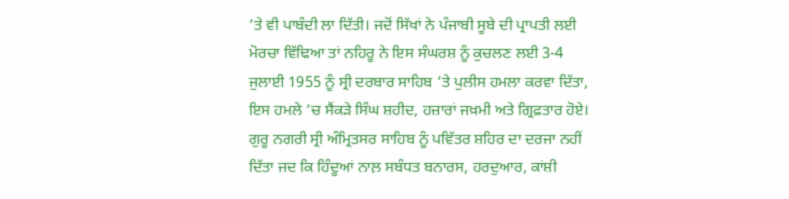’ਤੇ ਵੀ ਪਾਬੰਦੀ ਲਾ ਦਿੱਤੀ। ਜਦੋਂ ਸਿੱਖਾਂ ਨੇ ਪੰਜਾਬੀ ਸੂਬੇ ਦੀ ਪ੍ਰਾਪਤੀ ਲਈ ਮੋਰਚਾ ਵਿੱਢਿਆ ਤਾਂ ਨਹਿਰੂ ਨੇ ਇਸ ਸੰਘਰਸ਼ ਨੂੰ ਕੁਚਲਣ ਲਈ 3-4 ਜੁਲਾਈ 1955 ਨੂੰ ਸ੍ਰੀ ਦਰਬਾਰ ਸਾਹਿਬ ’ਤੇ ਪੁਲੀਸ ਹਮਲਾ ਕਰਵਾ ਦਿੱਤਾ, ਇਸ ਹਮਲੇ ’ਚ ਸੈਂਕੜੇ ਸਿੰਘ ਸ਼ਹੀਦ, ਹਜ਼ਾਰਾਂ ਜਖ਼ਮੀ ਅਤੇ ਗ੍ਰਿਫ਼ਤਾਰ ਹੋਏ।
ਗੁਰੂ ਨਗਰੀ ਸ੍ਰੀ ਅੰਮ੍ਰਿਤਸਰ ਸਾਹਿਬ ਨੂੰ ਪਵਿੱਤਰ ਸ਼ਹਿਰ ਦਾ ਦਰਜਾ ਨਹੀਂ ਦਿੱਤਾ ਜਦ ਕਿ ਹਿੰਦੂਆਂ ਨਾਲ਼ ਸਬੰਧਤ ਬਨਾਰਸ, ਹਰਦੁਆਰ, ਕਾਂਸ਼ੀ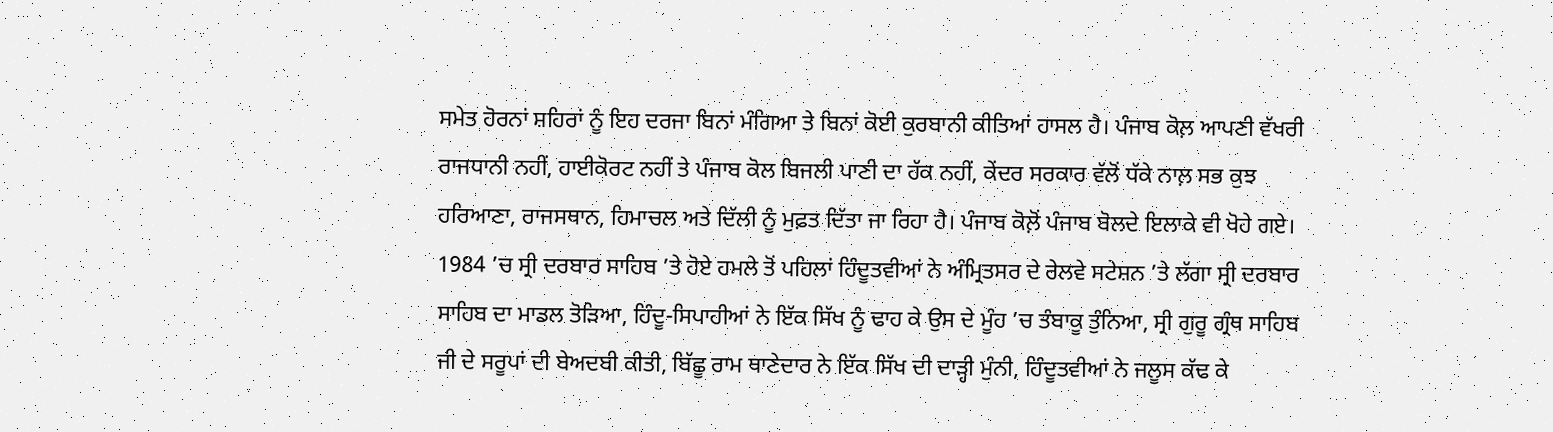ਸਮੇਤ ਹੋਰਨਾਂ ਸ਼ਹਿਰਾਂ ਨੂੰ ਇਹ ਦਰਜਾ ਬਿਨਾਂ ਮੰਗਿਆ ਤੇ ਬਿਨਾਂ ਕੋਈ ਕੁਰਬਾਨੀ ਕੀਤਿਆਂ ਹਾਸਲ ਹੈ। ਪੰਜਾਬ ਕੋਲ਼ ਆਪਣੀ ਵੱਖਰੀ ਰਾਜਧਾਨੀ ਨਹੀਂ, ਹਾਈਕੋਰਟ ਨਹੀਂ ਤੇ ਪੰਜਾਬ ਕੋਲ ਬਿਜਲੀ ਪਾਣੀ ਦਾ ਹੱਕ ਨਹੀਂ, ਕੇਂਦਰ ਸਰਕਾਰ ਵੱਲੋਂ ਧੱਕੇ ਨਾਲ਼ ਸਭ ਕੁਝ ਹਰਿਆਣਾ, ਰਾਜਸਥਾਨ, ਹਿਮਾਚਲ ਅਤੇ ਦਿੱਲੀ ਨੂੰ ਮੁਫ਼ਤ ਦਿੱਤਾ ਜਾ ਰਿਹਾ ਹੈ। ਪੰਜਾਬ ਕੋਲ਼ੋਂ ਪੰਜਾਬ ਬੋਲਦੇ ਇਲਾਕੇ ਵੀ ਖੋਹੇ ਗਏ।
1984 ’ਚ ਸ੍ਰੀ ਦਰਬਾਰ ਸਾਹਿਬ ’ਤੇ ਹੋਏ ਹਮਲੇ ਤੋਂ ਪਹਿਲਾਂ ਹਿੰਦੂਤਵੀਆਂ ਨੇ ਅੰਮ੍ਰਿਤਸਰ ਦੇ ਰੇਲਵੇ ਸਟੇਸ਼ਨ ’ਤੇ ਲੱਗਾ ਸ੍ਰੀ ਦਰਬਾਰ ਸਾਹਿਬ ਦਾ ਮਾਡਲ ਤੋੜਿਆ, ਹਿੰਦੂ-ਸਿਪਾਹੀਆਂ ਨੇ ਇੱਕ ਸਿੱਖ ਨੂੰ ਢਾਹ ਕੇ ਉਸ ਦੇ ਮੂੰਹ ’ਚ ਤੰਬਾਕੂ ਤੁੰਨਿਆ, ਸ੍ਰੀ ਗੁਰੂ ਗ੍ਰੰਥ ਸਾਹਿਬ ਜੀ ਦੇ ਸਰੂਪਾਂ ਦੀ ਬੇਅਦਬੀ ਕੀਤੀ, ਬਿੱਛੂ ਰਾਮ ਥਾਣੇਦਾਰ ਨੇ ਇੱਕ ਸਿੱਖ ਦੀ ਦਾੜ੍ਹੀ ਮੁੰਨੀ, ਹਿੰਦੂਤਵੀਆਂ ਨੇ ਜਲੂਸ ਕੱਢ ਕੇ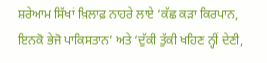ਸ਼ਰੇਆਮ ਸਿੱਖਾਂ ਖ਼ਿਲਾਫ਼ ਨਾਹਰੇ ਲਾਏ ‘ਕੱਛ ਕੜਾ ਕਿਰਪਾਨ, ਇਨਕੋ ਭੇਜੋ ਪਾਕਿਸਤਾਨ’ ਅਤੇ ‘ਦੁੱਕੀ ਤੁੱਕੀ ਖਹਿਣ ਨ੍ਹੀਂ ਦੇਣੀ,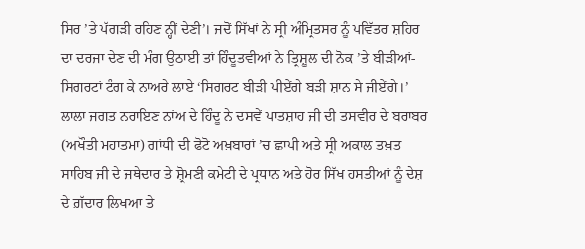ਸਿਰ ’ਤੇ ਪੱਗੜੀ ਰਹਿਣ ਨ੍ਹੀਂ ਦੇਣੀ’। ਜਦੋਂ ਸਿੱਖਾਂ ਨੇ ਸ੍ਰੀ ਅੰਮ੍ਰਿਤਸਰ ਨੂੰ ਪਵਿੱਤਰ ਸ਼ਹਿਰ ਦਾ ਦਰਜਾ ਦੇਣ ਦੀ ਮੰਗ ਉਠਾਈ ਤਾਂ ਹਿੰਦੂਤਵੀਆਂ ਨੇ ਤ੍ਰਿਸ਼ੂਲ ਦੀ ਨੋਕ ’ਤੇ ਬੀੜੀਆਂ-ਸਿਗਰਟਾਂ ਟੰਗ ਕੇ ਨਾਅਰੇ ਲਾਏ ‘ਸਿਗਰਟ ਬੀੜੀ ਪੀਏਂਗੇ ਬੜੀ ਸ਼ਾਨ ਸੇ ਜੀਏਂਗੇ।’
ਲਾਲਾ ਜਗਤ ਨਰਾਇਣ ਨਾਂਅ ਦੇ ਹਿੰਦੂ ਨੇ ਦਸਵੇਂ ਪਾਤਸ਼ਾਹ ਜੀ ਦੀ ਤਸਵੀਰ ਦੇ ਬਰਾਬਰ (ਅਖੌਤੀ ਮਹਾਤਮਾ) ਗਾਂਧੀ ਦੀ ਫੋਟੋ ਅਖ਼ਬਾਰਾਂ ’ਚ ਛਾਪੀ ਅਤੇ ਸ੍ਰੀ ਅਕਾਲ ਤਖ਼ਤ ਸਾਹਿਬ ਜੀ ਦੇ ਜਥੇਦਾਰ ਤੇ ਸ਼੍ਰੋਮਣੀ ਕਮੇਟੀ ਦੇ ਪ੍ਰਧਾਨ ਅਤੇ ਹੋਰ ਸਿੱਖ ਹਸਤੀਆਂ ਨੂੰ ਦੇਸ਼ ਦੇ ਗ਼ੱਦਾਰ ਲਿਖਆ ਤੇ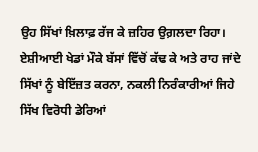ਉਹ ਸਿੱਖਾਂ ਖ਼ਿਲਾਫ਼ ਰੱਜ ਕੇ ਜ਼ਹਿਰ ਉਗ਼ਲਦਾ ਰਿਹਾ। ਏਸ਼ੀਆਈ ਖੇਡਾਂ ਮੌਕੇ ਬੱਸਾਂ ਵਿੱਚੋਂ ਕੱਢ ਕੇ ਅਤੇ ਰਾਹ ਜਾਂਦੇ ਸਿੱਖਾਂ ਨੂੰ ਬੇਇੱਜ਼ਤ ਕਰਨਾ, ਨਕਲੀ ਨਿਰੰਕਾਰੀਆਂ ਜਿਹੇ ਸਿੱਖ ਵਿਰੋਧੀ ਡੇਰਿਆਂ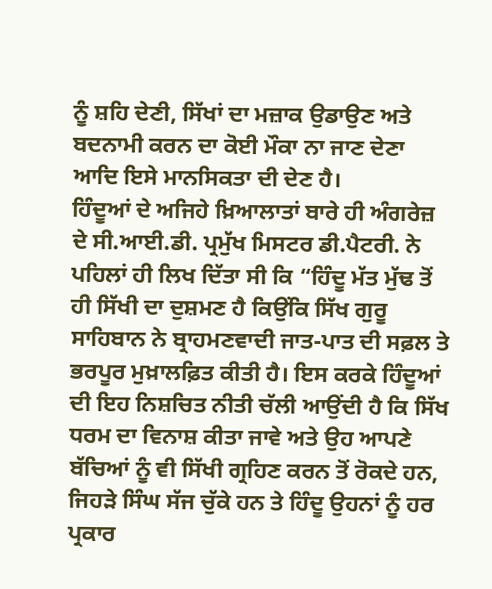ਨੂੰ ਸ਼ਹਿ ਦੇਣੀ, ਸਿੱਖਾਂ ਦਾ ਮਜ਼ਾਕ ਉਡਾਉਣ ਅਤੇ ਬਦਨਾਮੀ ਕਰਨ ਦਾ ਕੋਈ ਮੌਕਾ ਨਾ ਜਾਣ ਦੇਣਾ ਆਦਿ ਇਸੇ ਮਾਨਸਿਕਤਾ ਦੀ ਦੇਣ ਹੈ।
ਹਿੰਦੂਆਂ ਦੇ ਅਜਿਹੇ ਖ਼ਿਆਲਾਤਾਂ ਬਾਰੇ ਹੀ ਅੰਗਰੇਜ਼ ਦੇ ਸੀ.ਆਈ.ਡੀ. ਪ੍ਰਮੁੱਖ ਮਿਸਟਰ ਡੀ.ਪੈਟਰੀ. ਨੇ ਪਹਿਲਾਂ ਹੀ ਲਿਖ ਦਿੱਤਾ ਸੀ ਕਿ “ਹਿੰਦੂ ਮੱਤ ਮੁੱਢ ਤੋਂ ਹੀ ਸਿੱਖੀ ਦਾ ਦੁਸ਼ਮਣ ਹੈ ਕਿਉਂਕਿ ਸਿੱਖ ਗੁਰੂ ਸਾਹਿਬਾਨ ਨੇ ਬ੍ਰਾਹਮਣਵਾਦੀ ਜਾਤ-ਪਾਤ ਦੀ ਸਫ਼ਲ ਤੇ ਭਰਪੂਰ ਮੁਖ਼ਾਲਫ਼ਿਤ ਕੀਤੀ ਹੈ। ਇਸ ਕਰਕੇ ਹਿੰਦੂਆਂ ਦੀ ਇਹ ਨਿਸ਼ਚਿਤ ਨੀਤੀ ਚੱਲੀ ਆਉਂਦੀ ਹੈ ਕਿ ਸਿੱਖ ਧਰਮ ਦਾ ਵਿਨਾਸ਼ ਕੀਤਾ ਜਾਵੇ ਅਤੇ ਉਹ ਆਪਣੇ ਬੱਚਿਆਂ ਨੂੰ ਵੀ ਸਿੱਖੀ ਗ੍ਰਹਿਣ ਕਰਨ ਤੋਂ ਰੋਕਦੇ ਹਨ, ਜਿਹੜੇ ਸਿੰਘ ਸੱਜ ਚੁੱਕੇ ਹਨ ਤੇ ਹਿੰਦੂ ਉਹਨਾਂ ਨੂੰ ਹਰ ਪ੍ਰਕਾਰ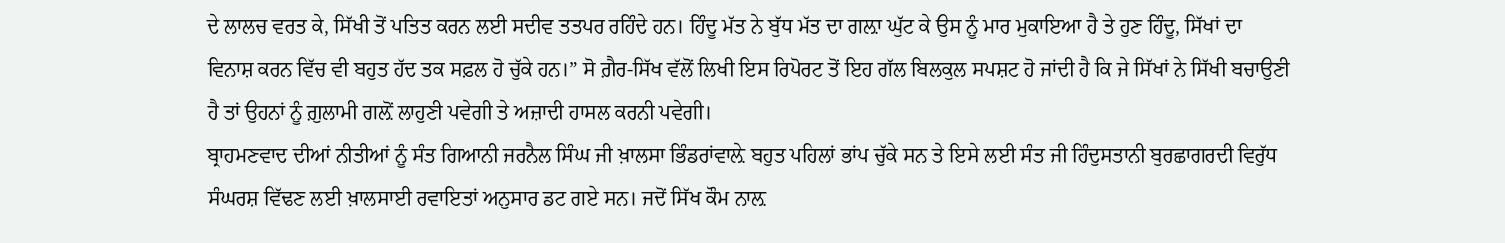ਦੇ ਲਾਲਚ ਵਰਤ ਕੇ, ਸਿੱਖੀ ਤੋਂ ਪਤਿਤ ਕਰਨ ਲਈ ਸਦੀਵ ਤਤਪਰ ਰਹਿੰਦੇ ਹਨ। ਹਿੰਦੂ ਮੱਤ ਨੇ ਬੁੱਧ ਮੱਤ ਦਾ ਗਲ਼ਾ ਘੁੱਟ ਕੇ ਉਸ ਨੂੰ ਮਾਰ ਮੁਕਾਇਆ ਹੈ ਤੇ ਹੁਣ ਹਿੰਦੂ, ਸਿੱਖਾਂ ਦਾ ਵਿਨਾਸ਼ ਕਰਨ ਵਿੱਚ ਵੀ ਬਹੁਤ ਹੱਦ ਤਕ ਸਫ਼ਲ ਹੋ ਚੁੱਕੇ ਹਨ।” ਸੋ ਗ਼ੈਰ-ਸਿੱਖ ਵੱਲੋਂ ਲਿਖੀ ਇਸ ਰਿਪੋਰਟ ਤੋਂ ਇਹ ਗੱਲ ਬਿਲਕੁਲ ਸਪਸ਼ਟ ਹੋ ਜਾਂਦੀ ਹੈ ਕਿ ਜੇ ਸਿੱਖਾਂ ਨੇ ਸਿੱਖੀ ਬਚਾਉਣੀ ਹੈ ਤਾਂ ਉਹਨਾਂ ਨੂੰ ਗ਼ੁਲਾਮੀ ਗਲ਼ੋਂ ਲਾਹੁਣੀ ਪਵੇਗੀ ਤੇ ਅਜ਼ਾਦੀ ਹਾਸਲ ਕਰਨੀ ਪਵੇਗੀ।
ਬ੍ਰਾਹਮਣਵਾਦ ਦੀਆਂ ਨੀਤੀਆਂ ਨੂੰ ਸੰਤ ਗਿਆਨੀ ਜਰਨੈਲ ਸਿੰਘ ਜੀ ਖ਼ਾਲਸਾ ਭਿੰਡਰਾਂਵਾਲ਼ੇ ਬਹੁਤ ਪਹਿਲਾਂ ਭਾਂਪ ਚੁੱਕੇ ਸਨ ਤੇ ਇਸੇ ਲਈ ਸੰਤ ਜੀ ਹਿੰਦੁਸਤਾਨੀ ਬੁਰਛਾਗਰਦੀ ਵਿਰੁੱਧ ਸੰਘਰਸ਼ ਵਿੱਢਣ ਲਈ ਖ਼ਾਲਸਾਈ ਰਵਾਇਤਾਂ ਅਨੁਸਾਰ ਡਟ ਗਏ ਸਨ। ਜਦੋਂ ਸਿੱਖ ਕੌਮ ਨਾਲ਼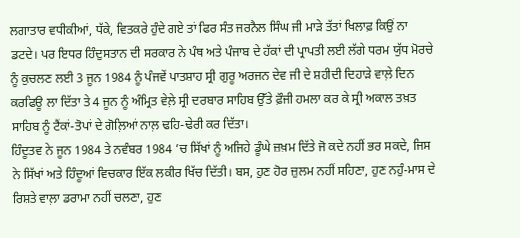ਲਗਾਤਾਰ ਵਧੀਕੀਆਂ, ਧੱਕੇ, ਵਿਤਕਰੇ ਹੁੰਦੇ ਗਏ ਤਾਂ ਫਿਰ ਸੰਤ ਜਰਨੈਲ ਸਿੰਘ ਜੀ ਮਾੜੇ ਤੱਤਾਂ ਖਿਲਾਫ਼ ਕਿਉਂ ਨਾ ਡਟਦੇ। ਪਰ ਇਧਰ ਹਿੰਦੁਸਤਾਨ ਦੀ ਸਰਕਾਰ ਨੇ ਪੰਥ ਅਤੇ ਪੰਜਾਬ ਦੇ ਹੱਕਾਂ ਦੀ ਪ੍ਰਾਪਤੀ ਲਈ ਲੱਗੇ ਧਰਮ ਯੁੱਧ ਮੋਰਚੇ ਨੂੰ ਕੁਚਲਣ ਲਈ 3 ਜੂਨ 1984 ਨੂੰ ਪੰਜਵੇਂ ਪਾਤਸ਼ਾਹ ਸ੍ਰੀ ਗੁਰੂ ਅਰਜਨ ਦੇਵ ਜੀ ਦੇ ਸ਼ਹੀਦੀ ਦਿਹਾੜੇ ਵਾਲ਼ੇ ਦਿਨ ਕਰਫਿਊ ਲਾ ਦਿੱਤਾ ਤੇ 4 ਜੂਨ ਨੂੰ ਅੰਮ੍ਰਿਤ ਵੇਲ਼ੇ ਸ੍ਰੀ ਦਰਬਾਰ ਸਾਹਿਬ ਉੱਤੇ ਫ਼ੌਜੀ ਹਮਲਾ ਕਰ ਕੇ ਸ੍ਰੀ ਅਕਾਲ ਤਖ਼ਤ ਸਾਹਿਬ ਨੂੰ ਟੈਂਕਾਂ-ਤੋਪਾਂ ਦੇ ਗੋਲ਼ਿਆਂ ਨਾਲ਼ ਢਹਿ-ਢੇਰੀ ਕਰ ਦਿੱਤਾ।
ਹਿੰਦੂਤਵ ਨੇ ਜੂਨ 1984 ਤੇ ਨਵੰਬਰ 1984 ’ਚ ਸਿੱਖਾਂ ਨੂੰ ਅਜਿਹੇ ਡੂੰਘੇ ਜ਼ਖ਼ਮ ਦਿੱਤੇ ਜੋ ਕਦੇ ਨਹੀਂ ਭਰ ਸਕਦੇ, ਜਿਸ ਨੇ ਸਿੱਖਾਂ ਅਤੇ ਹਿੰਦੂਆਂ ਵਿਚਕਾਰ ਇੱਕ ਲਕੀਰ ਖਿੱਚ ਦਿੱਤੀ। ਬਸ, ਹੁਣ ਹੋਰ ਜ਼ੁਲਮ ਨਹੀਂ ਸਹਿਣਾ, ਹੁਣ ਨਹੁੰ-ਮਾਸ ਦੇ ਰਿਸ਼ਤੇ ਵਾਲ਼ਾ ਡਰਾਮਾ ਨਹੀਂ ਚਲਣਾ, ਹੁਣ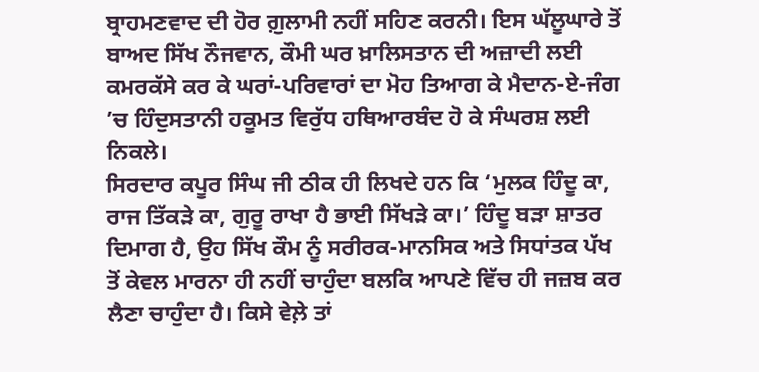ਬ੍ਰਾਹਮਣਵਾਦ ਦੀ ਹੋਰ ਗ਼ੁਲਾਮੀ ਨਹੀਂ ਸਹਿਣ ਕਰਨੀ। ਇਸ ਘੱਲੂਘਾਰੇ ਤੋਂ ਬਾਅਦ ਸਿੱਖ ਨੌਜਵਾਨ, ਕੌਮੀ ਘਰ ਖ਼ਾਲਿਸਤਾਨ ਦੀ ਅਜ਼ਾਦੀ ਲਈ ਕਮਰਕੱਸੇ ਕਰ ਕੇ ਘਰਾਂ-ਪਰਿਵਾਰਾਂ ਦਾ ਮੋਹ ਤਿਆਗ ਕੇ ਮੈਦਾਨ-ਏ-ਜੰਗ ’ਚ ਹਿੰਦੁਸਤਾਨੀ ਹਕੂਮਤ ਵਿਰੁੱਧ ਹਥਿਆਰਬੰਦ ਹੋ ਕੇ ਸੰਘਰਸ਼ ਲਈ ਨਿਕਲੇ।
ਸਿਰਦਾਰ ਕਪੂਰ ਸਿੰਘ ਜੀ ਠੀਕ ਹੀ ਲਿਖਦੇ ਹਨ ਕਿ ‘ਮੁਲਕ ਹਿੰਦੂ ਕਾ, ਰਾਜ ਤਿੱਕੜੇ ਕਾ, ਗੁਰੂ ਰਾਖਾ ਹੈ ਭਾਈ ਸਿੱਖੜੇ ਕਾ।’ ਹਿੰਦੂ ਬੜਾ ਸ਼ਾਤਰ ਦਿਮਾਗ ਹੈ, ਉਹ ਸਿੱਖ ਕੌਮ ਨੂੰ ਸਰੀਰਕ-ਮਾਨਸਿਕ ਅਤੇ ਸਿਧਾਂਤਕ ਪੱਖ ਤੋਂ ਕੇਵਲ ਮਾਰਨਾ ਹੀ ਨਹੀਂ ਚਾਹੁੰਦਾ ਬਲਕਿ ਆਪਣੇ ਵਿੱਚ ਹੀ ਜਜ਼ਬ ਕਰ ਲੈਣਾ ਚਾਹੁੰਦਾ ਹੈ। ਕਿਸੇ ਵੇਲ਼ੇ ਤਾਂ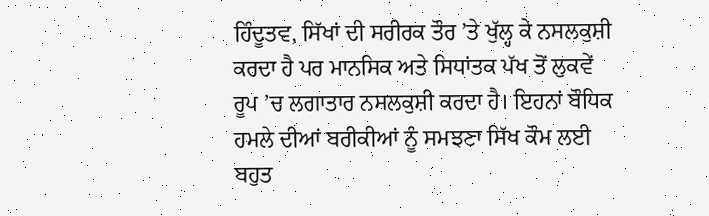ਹਿੰਦੂਤਵ, ਸਿੱਖਾਂ ਦੀ ਸਰੀਰਕ ਤੌਰ ’ਤੇ ਖੁੱਲ੍ਹ ਕੇ ਨਸਲਕੁਸ਼ੀ ਕਰਦਾ ਹੈ ਪਰ ਮਾਨਸਿਕ ਅਤੇ ਸਿਧਾਂਤਕ ਪੱਖ ਤੋਂ ਲੁਕਵੇਂ ਰੂਪ ’ਚ ਲਗਾਤਾਰ ਨਸਲਕੁਸ਼ੀ ਕਰਦਾ ਹੈ। ਇਹਨਾਂ ਬੌਧਿਕ ਹਮਲੇ ਦੀਆਂ ਬਰੀਕੀਆਂ ਨੂੰ ਸਮਝਣਾ ਸਿੱਖ ਕੌਮ ਲਈ ਬਹੁਤ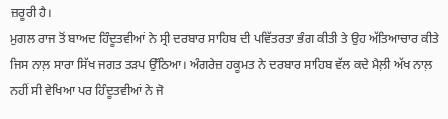ਜ਼ਰੂਰੀ ਹੈ।
ਮੁਗਲ ਰਾਜ ਤੋਂ ਬਾਅਦ ਹਿੰਦੂਤਵੀਆਂ ਨੇ ਸ੍ਰੀ ਦਰਬਾਰ ਸਾਹਿਬ ਦੀ ਪਵਿੱਤਰਤਾ ਭੰਗ ਕੀਤੀ ਤੇ ਉਹ ਅੱਤਿਆਚਾਰ ਕੀਤੇ ਜਿਸ ਨਾਲ਼ ਸਾਰਾ ਸਿੱਖ ਜਗਤ ਤੜਪ ਉੱਠਿਆ। ਅੰਗਰੇਜ਼ ਹਕੂਮਤ ਨੇ ਦਰਬਾਰ ਸਾਹਿਬ ਵੱਲ ਕਦੇ ਮੈਲ਼ੀ ਅੱਖ ਨਾਲ਼ ਨਹੀਂ ਸੀ ਵੇਖਿਆ ਪਰ ਹਿੰਦੂਤਵੀਆਂ ਨੇ ਜੋ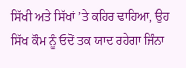ਸਿੱਖੀ ਅਤੇ ਸਿੱਖਾਂ ’ਤੇ ਕਹਿਰ ਢਾਹਿਆ, ਉਹ ਸਿੱਖ ਕੌਮ ਨੂੰ ਓਦੋਂ ਤਕ ਯਾਦ ਰਹੇਗਾ ਜਿੰਨਾ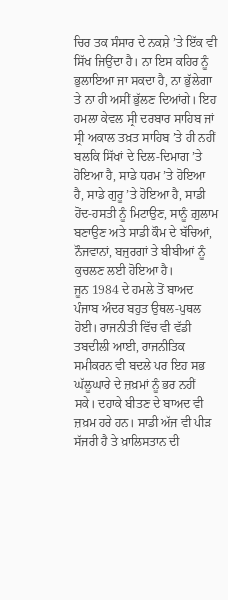ਚਿਰ ਤਕ ਸੰਸਾਰ ਦੇ ਨਕਸ਼ੇ ’ਤੇ ਇੱਕ ਵੀ ਸਿੱਖ ਜਿਉਂਦਾ ਹੈ। ਨਾ ਇਸ ਕਹਿਰ ਨੂੰ ਭੁਲਾਇਆ ਜਾ ਸਕਦਾ ਹੈ, ਨਾ ਭੁੱਲੇਗਾ ਤੇ ਨਾ ਹੀ ਅਸੀਂ ਭੁੱਲਣ ਦਿਆਂਗੇ। ਇਹ ਹਮਲਾ ਕੇਵਲ ਸ੍ਰੀ ਦਰਬਾਰ ਸਾਹਿਬ ਜਾਂ ਸ੍ਰੀ ਅਕਾਲ ਤਖ਼ਤ ਸਾਹਿਬ ’ਤੇ ਹੀ ਨਹੀਂ ਬਲਕਿ ਸਿੱਖਾਂ ਦੇ ਦਿਲ-ਦਿਮਾਗ ’ਤੇ ਹੋਇਆ ਹੈ, ਸਾਡੇ ਧਰਮ ’ਤੇ ਹੋਇਆ ਹੈ, ਸਾਡੇ ਗੁਰੂ ’ਤੇ ਹੋਇਆ ਹੈ, ਸਾਡੀ ਹੋਂਦ-ਹਸਤੀ ਨੂੰ ਮਿਟਾਉਣ, ਸਾਨੂੰ ਗ਼ੁਲਾਮ ਬਣਾਉਣ ਅਤੇ ਸਾਡੀ ਕੌਮ ਦੇ ਬੱਚਿਆਂ, ਨੌਜਵਾਨਾਂ, ਬਜੁਰਗਾਂ ਤੇ ਬੀਬੀਆਂ ਨੂੰ ਕੁਚਲਣ ਲਈ ਹੋਇਆ ਹੈ।
ਜੂਨ 1984 ਦੇ ਹਮਲੇ ਤੋਂ ਬਾਅਦ ਪੰਜਾਬ ਅੰਦਰ ਬਹੁਤ ਉਥਲ-ਪੁਥਲ ਹੋਈ। ਰਾਜਨੀਤੀ ਵਿੱਚ ਵੀ ਵੱਡੀ ਤਬਦੀਲੀ ਆਈ, ਰਾਜਨੀਤਿਕ ਸਮੀਕਰਨ ਵੀ ਬਦਲੇ ਪਰ ਇਹ ਸਭ ਘੱਲੂਘਾਰੇ ਦੇ ਜ਼ਖ਼ਮਾਂ ਨੂੰ ਭਰ ਨਹੀਂ ਸਕੇ। ਦਹਾਕੇ ਬੀਤਣ ਦੇ ਬਾਅਦ ਵੀ ਜ਼ਖ਼ਮ ਹਰੇ ਹਨ। ਸਾਡੀ ਅੱਜ ਵੀ ਪੀੜ ਸੱਜਰੀ ਹੈ ਤੇ ਖ਼ਾਲਿਸਤਾਨ ਦੀ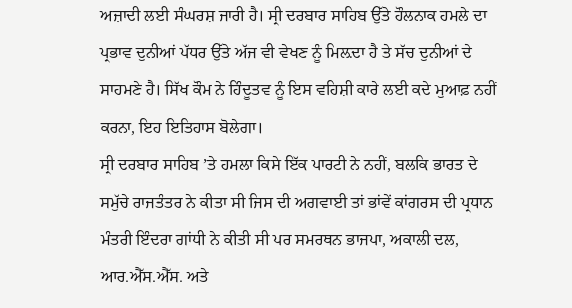ਅਜ਼ਾਦੀ ਲਈ ਸੰਘਰਸ਼ ਜਾਰੀ ਹੈ। ਸ੍ਰੀ ਦਰਬਾਰ ਸਾਹਿਬ ਉੱਤੇ ਹੌਲਨਾਕ ਹਮਲੇ ਦਾ ਪ੍ਰਭਾਵ ਦੁਨੀਆਂ ਪੱਧਰ ਉੱਤੇ ਅੱਜ ਵੀ ਵੇਖਣ ਨੂੰ ਮਿਲ਼ਦਾ ਹੈ ਤੇ ਸੱਚ ਦੁਨੀਆਂ ਦੇ ਸਾਹਮਣੇ ਹੈ। ਸਿੱਖ ਕੌਮ ਨੇ ਹਿੰਦੂਤਵ ਨੂੰ ਇਸ ਵਹਿਸ਼ੀ ਕਾਰੇ ਲਈ ਕਦੇ ਮੁਆਫ਼ ਨਹੀਂ ਕਰਨਾ, ਇਹ ਇਤਿਹਾਸ ਬੋਲੇਗਾ।
ਸ੍ਰੀ ਦਰਬਾਰ ਸਾਹਿਬ ’ਤੇ ਹਮਲਾ ਕਿਸੇ ਇੱਕ ਪਾਰਟੀ ਨੇ ਨਹੀਂ, ਬਲਕਿ ਭਾਰਤ ਦੇ ਸਮੁੱਚੇ ਰਾਜਤੰਤਰ ਨੇ ਕੀਤਾ ਸੀ ਜਿਸ ਦੀ ਅਗਵਾਈ ਤਾਂ ਭਾਂਵੇਂ ਕਾਂਗਰਸ ਦੀ ਪ੍ਰਧਾਨ ਮੰਤਰੀ ਇੰਦਰਾ ਗਾਂਧੀ ਨੇ ਕੀਤੀ ਸੀ ਪਰ ਸਮਰਥਨ ਭਾਜਪਾ, ਅਕਾਲੀ ਦਲ, ਆਰ.ਐੱਸ.ਐੱਸ. ਅਤੇ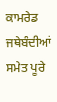ਕਾਮਰੇਡ ਜਥੇਬੰਦੀਆਂ ਸਮੇਤ ਪੂਰੇ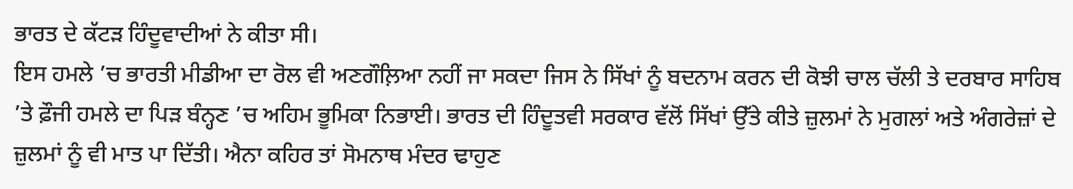ਭਾਰਤ ਦੇ ਕੱਟੜ ਹਿੰਦੂਵਾਦੀਆਂ ਨੇ ਕੀਤਾ ਸੀ।
ਇਸ ਹਮਲੇ ’ਚ ਭਾਰਤੀ ਮੀਡੀਆ ਦਾ ਰੋਲ ਵੀ ਅਣਗੌਲ਼ਿਆ ਨਹੀਂ ਜਾ ਸਕਦਾ ਜਿਸ ਨੇ ਸਿੱਖਾਂ ਨੂੰ ਬਦਨਾਮ ਕਰਨ ਦੀ ਕੋਝੀ ਚਾਲ ਚੱਲੀ ਤੇ ਦਰਬਾਰ ਸਾਹਿਬ ’ਤੇ ਫ਼ੌਜੀ ਹਮਲੇ ਦਾ ਪਿੜ ਬੰਨ੍ਹਣ ’ਚ ਅਹਿਮ ਭੂਮਿਕਾ ਨਿਭਾਈ। ਭਾਰਤ ਦੀ ਹਿੰਦੂਤਵੀ ਸਰਕਾਰ ਵੱਲੋਂ ਸਿੱਖਾਂ ਉੱਤੇ ਕੀਤੇ ਜ਼ੁਲਮਾਂ ਨੇ ਮੁਗਲਾਂ ਅਤੇ ਅੰਗਰੇਜ਼ਾਂ ਦੇ ਜ਼ੁਲਮਾਂ ਨੂੰ ਵੀ ਮਾਤ ਪਾ ਦਿੱਤੀ। ਐਨਾ ਕਹਿਰ ਤਾਂ ਸੋਮਨਾਥ ਮੰਦਰ ਢਾਹੁਣ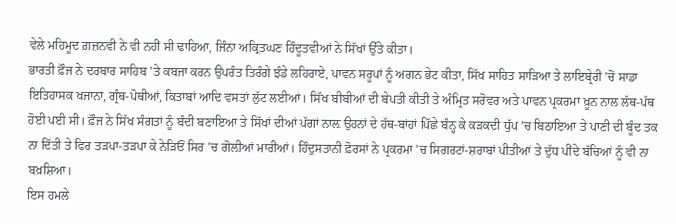ਵੇਲੇ ਮਹਿਮੂਦ ਗ਼ਜ਼ਨਵੀ ਨੇ ਵੀ ਨਹੀਂ ਸੀ ਢਾਹਿਆ, ਜਿੰਨਾ ਅਕ੍ਰਿਤਘਣ ਹਿੰਦੂਤਵੀਆਂ ਨੇ ਸਿੱਖਾਂ ਉੱਤੇ ਕੀਤਾ।
ਭਾਰਤੀ ਫ਼ੌਜ ਨੇ ਦਰਬਾਰ ਸਾਹਿਬ ’ਤੇ ਕਬਜਾ ਕਰਨ ਉਪਰੰਤ ਤਿਰੰਗੇ ਝੰਡੇ ਲਹਿਰਾਏ, ਪਾਵਨ ਸਰੂਪਾਂ ਨੂੰ ਅਗਨ ਭੇਟ ਕੀਤਾ, ਸਿੱਖ ਸਾਹਿਤ ਸਾੜਿਆ ਤੇ ਲਾਇਬ੍ਰੇਰੀ ’ਚੋਂ ਸਾਡਾ ਇਤਿਹਾਸਕ ਖਜਾਨਾ, ਗ੍ਰੰਥ-ਪੋਥੀਆਂ, ਕਿਤਾਬਾਂ ਆਦਿ ਵਸਤਾਂ ਲੁੱਟ ਲਈਆਂ। ਸਿੱਖ ਬੀਬੀਆਂ ਦੀ ਬੇਪਤੀ ਕੀਤੀ ਤੇ ਅੰਮ੍ਰਿਤ ਸਰੋਵਰ ਅਤੇ ਪਾਵਨ ਪ੍ਰਕਰਮਾ ਖ਼ੂਨ ਨਾਲ ਲੱਥ-ਪੱਥ ਹੋਈ ਪਈ ਸੀ। ਫ਼ੌਜ ਨੇ ਸਿੱਖ ਸੰਗਤਾਂ ਨੂੰ ਬੰਦੀ ਬਣਾਇਆ ਤੇ ਸਿੱਖਾਂ ਦੀਆਂ ਪੱਗਾਂ ਨਾਲ਼ ਉਹਨਾਂ ਦੇ ਹੱਥ-ਬਾਂਹਾਂ ਪਿੱਛੇ ਬੰਨ੍ਹ ਕੇ ਕੜਕਦੀ ਧੁੱਪ ’ਚ ਬਿਠਾਇਆ ਤੇ ਪਾਣੀ ਦੀ ਬੂੰਦ ਤਕ ਨਾ ਦਿੱਤੀ ਤੇ ਫਿਰ ਤੜਪਾ-ਤੜਪਾ ਕੇ ਨੇੜਿਓਂ ਸਿਰ ’ਚ ਗੋਲ਼ੀਆਂ ਮਾਰੀਆਂ। ਹਿੰਦੁਸਤਾਨੀ ਫ਼ੋਰਸਾਂ ਨੇ ਪ੍ਰਕਰਮਾ ’ਚ ਸਿਗਰਟਾਂ-ਸ਼ਰਾਬਾਂ ਪੀਤੀਆਂ ਤੇ ਦੁੱਧ ਪੀਂਦੇ ਬੱਚਿਆਂ ਨੂੰ ਵੀ ਨਾ ਬਖ਼ਸ਼ਿਆ।
ਇਸ ਹਮਲੇ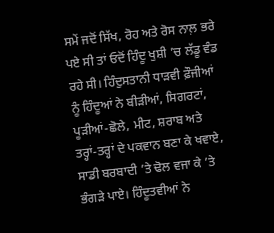ਸਮੇਂ ਜਦੋਂ ਸਿੱਖ, ਰੋਹ ਅਤੇ ਰੋਸ ਨਾਲ਼ ਭਰੇ ਪਏ ਸੀ ਤਾਂ ਓਦੋਂ ਹਿੰਦੂ ਖੁਸ਼ੀ ’ਚ ਲੱਡੂ ਵੰਡ ਰਹੇ ਸੀ। ਹਿੰਦੁਸਤਾਨੀ ਧਾੜਵੀ ਫ਼ੌਜੀਆਂ ਨੂੰ ਹਿੰਦੂਆਂ ਨੇ ਬੀੜੀਆਂ, ਸਿਗਰਟਾਂ, ਪੂੜੀਆਂ-ਛੋਲੇ, ਮੀਟ, ਸ਼ਰਾਬ ਅਤੇ ਤਰ੍ਹਾਂ-ਤਰ੍ਹਾਂ ਦੇ ਪਕਵਾਨ ਬਣਾ ਕੇ ਖਵਾਏ, ਸਾਡੀ ਬਰਬਾਦੀ ’ਤੇ ਢੋਲ ਵਜਾ ਕੇ ’ਤੇ ਭੰਗੜੇ ਪਾਏ। ਹਿੰਦੂਤਵੀਆਂ ਨੇ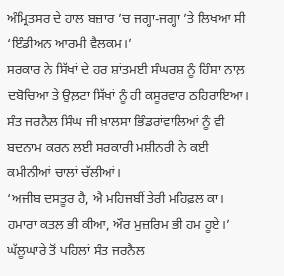ਅੰਮ੍ਰਿਤਸਰ ਦੇ ਹਾਲ ਬਜ਼ਾਰ ’ਚ ਜਗ੍ਹਾ-ਜਗ੍ਹਾ ’ਤੇ ਲਿਖਆ ਸੀ ‘ਇੰਡੀਅਨ ਆਰਮੀ ਵੈਲਕਮ।’
ਸਰਕਾਰ ਨੇ ਸਿੱਖਾਂ ਦੇ ਹਰ ਸ਼ਾਂਤਮਈ ਸੰਘਰਸ਼ ਨੂੰ ਹਿੰਸਾ ਨਾਲ਼ ਦਬੋਚਿਆ ਤੇ ਉਲ਼ਟਾ ਸਿੱਖਾਂ ਨੂੰ ਹੀ ਕਸੂਰਵਾਰ ਠਹਿਰਾਇਆ। ਸੰਤ ਜਰਨੈਲ ਸਿੰਘ ਜੀ ਖ਼ਾਲਸਾ ਭਿੰਡਰਾਂਵਾਲਿਆਂ ਨੂੰ ਵੀ ਬਦਨਾਮ ਕਰਨ ਲਈ ਸਰਕਾਰੀ ਮਸ਼ੀਨਰੀ ਨੇ ਕਈ ਕਮੀਨੀਆਂ ਚਾਲਾਂ ਚੱਲੀਆਂ।
‘ਅਜੀਬ ਦਸਤੂਰ ਹੈ, ਐ ਮਹਿਜਬੀਂ ਤੇਰੀ ਮਹਿਫ਼ਲ ਕਾ। ਹਮਾਰਾ ਕਤਲ ਭੀ ਕੀਆ, ਔਰ ਮੁਜ਼ਰਿਮ ਭੀ ਹਮ ਹੂਏ।’
ਘੱਲੂਘਾਰੇ ਤੋਂ ਪਹਿਲਾਂ ਸੰਤ ਜਰਨੈਲ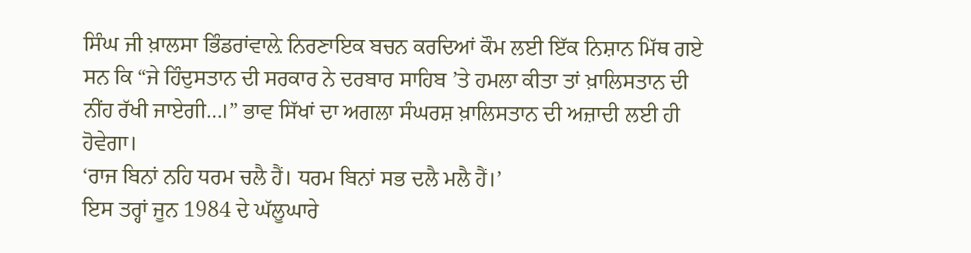ਸਿੰਘ ਜੀ ਖ਼ਾਲਸਾ ਭਿੰਡਰਾਂਵਾਲ਼ੇ ਨਿਰਣਾਇਕ ਬਚਨ ਕਰਦਿਆਂ ਕੌਮ ਲਈ ਇੱਕ ਨਿਸ਼ਾਨ ਮਿੱਥ ਗਏ ਸਨ ਕਿ “ਜੇ ਹਿੰਦੁਸਤਾਨ ਦੀ ਸਰਕਾਰ ਨੇ ਦਰਬਾਰ ਸਾਹਿਬ ’ਤੇ ਹਮਲਾ ਕੀਤਾ ਤਾਂ ਖ਼ਾਲਿਸਤਾਨ ਦੀ ਨੀਂਹ ਰੱਖੀ ਜਾਏਗੀ…।” ਭਾਵ ਸਿੱਖਾਂ ਦਾ ਅਗਲਾ ਸੰਘਰਸ਼ ਖ਼ਾਲਿਸਤਾਨ ਦੀ ਅਜ਼ਾਦੀ ਲਈ ਹੀ ਹੋਵੇਗਾ।
‘ਰਾਜ ਬਿਨਾਂ ਨਹਿ ਧਰਮ ਚਲੈ ਹੈਂ। ਧਰਮ ਬਿਨਾਂ ਸਭ ਦਲੈ ਮਲੈ ਹੈਂ।’
ਇਸ ਤਰ੍ਹਾਂ ਜੂਨ 1984 ਦੇ ਘੱਲੂਘਾਰੇ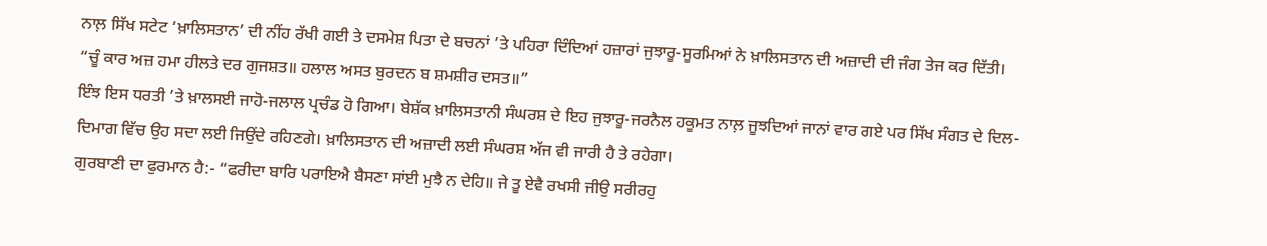ਨਾਲ਼ ਸਿੱਖ ਸਟੇਟ ‘ਖ਼ਾਲਿਸਤਾਨ’ ਦੀ ਨੀਂਹ ਰੱਖੀ ਗਈ ਤੇ ਦਸਮੇਸ਼ ਪਿਤਾ ਦੇ ਬਚਨਾਂ ’ਤੇ ਪਹਿਰਾ ਦਿੰਦਿਆਂ ਹਜ਼ਾਰਾਂ ਜੁਝਾਰੂ-ਸੂਰਮਿਆਂ ਨੇ ਖ਼ਾਲਿਸਤਾਨ ਦੀ ਅਜ਼ਾਦੀ ਦੀ ਜੰਗ ਤੇਜ ਕਰ ਦਿੱਤੀ।
“ਚੂੰ ਕਾਰ ਅਜ਼ ਹਮਾ ਹੀਲਤੇ ਦਰ ਗੁਜਸ਼ਤ॥ ਹਲਾਲ ਅਸਤ ਬੁਰਦਨ ਬ ਸ਼ਮਸ਼ੀਰ ਦਸਤ॥”
ਇੰਝ ਇਸ ਧਰਤੀ ’ਤੇ ਖ਼ਾਲਸਈ ਜਾਹੋ-ਜਲਾਲ ਪ੍ਰਚੰਡ ਹੋ ਗਿਆ। ਬੇਸ਼ੱਕ ਖ਼ਾਲਿਸਤਾਨੀ ਸੰਘਰਸ਼ ਦੇ ਇਹ ਜੁਝਾਰੂ-ਜਰਨੈਲ ਹਕੂਮਤ ਨਾਲ਼ ਜੂਝਦਿਆਂ ਜਾਨਾਂ ਵਾਰ ਗਏ ਪਰ ਸਿੱਖ ਸੰਗਤ ਦੇ ਦਿਲ-ਦਿਮਾਗ ਵਿੱਚ ਉਹ ਸਦਾ ਲਈ ਜਿਉਂਦੇ ਰਹਿਣਗੇ। ਖ਼ਾਲਿਸਤਾਨ ਦੀ ਅਜ਼ਾਦੀ ਲਈ ਸੰਘਰਸ਼ ਅੱਜ ਵੀ ਜਾਰੀ ਹੈ ਤੇ ਰਹੇਗਾ।
ਗੁਰਬਾਣੀ ਦਾ ਫੁਰਮਾਨ ਹੈ:- “ਫਰੀਦਾ ਬਾਰਿ ਪਰਾਇਐ ਬੈਸਣਾ ਸਾਂਈ ਮੁਝੈ ਨ ਦੇਹਿ॥ ਜੇ ਤੂ ਏਵੈ ਰਖਸੀ ਜੀਉ ਸਰੀਰਹੁ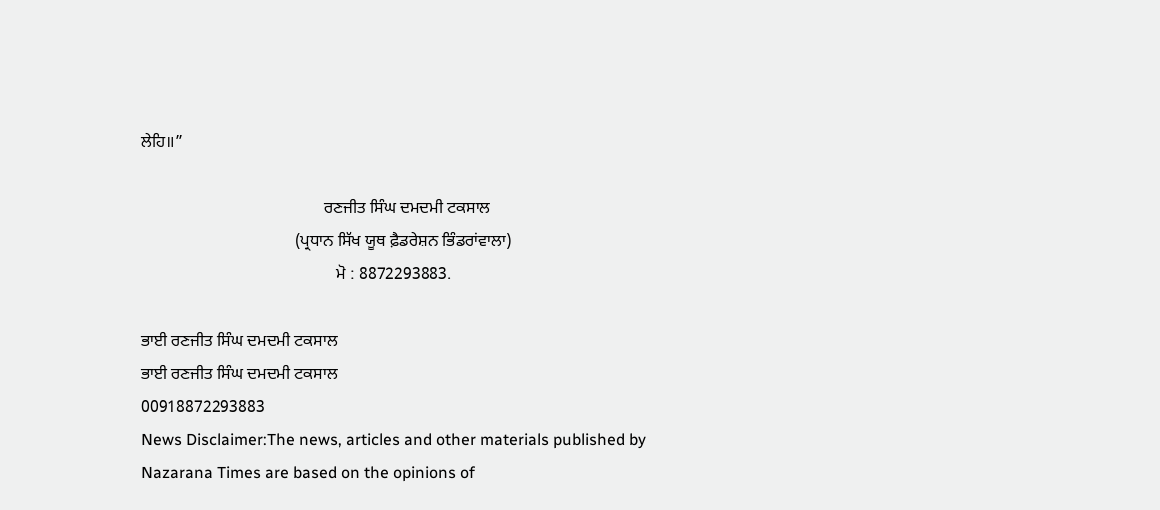ਲੇਹਿ॥”

                                            ਰਣਜੀਤ ਸਿੰਘ ਦਮਦਮੀ ਟਕਸਾਲ
                                     (ਪ੍ਰਧਾਨ ਸਿੱਖ ਯੂਥ ਫ਼ੈਡਰੇਸ਼ਨ ਭਿੰਡਰਾਂਵਾਲਾ)
                                               ਮੋ : 8872293883.

ਭਾਈ ਰਣਜੀਤ ਸਿੰਘ ਦਮਦਮੀ ਟਕਸਾਲ
ਭਾਈ ਰਣਜੀਤ ਸਿੰਘ ਦਮਦਮੀ ਟਕਸਾਲ
00918872293883
News Disclaimer:The news, articles and other materials published by Nazarana Times are based on the opinions of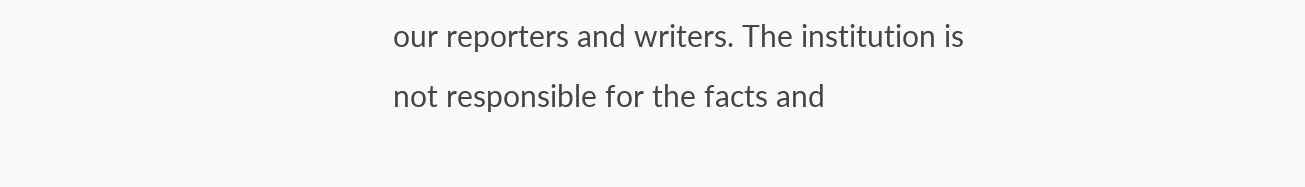our reporters and writers. The institution is not responsible for the facts and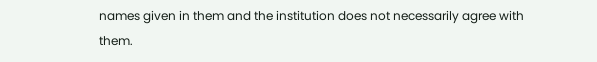names given in them and the institution does not necessarily agree with them.